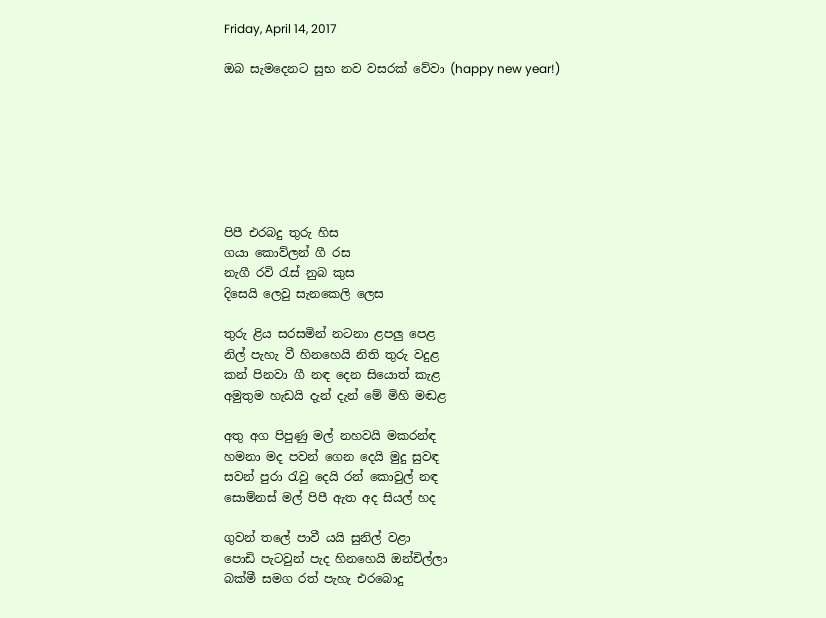Friday, April 14, 2017

ඔබ සැමදෙනට සුභ නව වසරක් වේවා (happy new year!)







පිපී එරබදු තුරු හිස
ගයා කොව්ලන් ගී රස
නැගී රවි රැස් නුබ කුස
දිසෙයි ලෙවු සැනකෙලි ලෙස

තුරු ළිය සරසමින් නටනා ළපලු පෙළ
නිල් පැහැ වී හිනහෙයි නිති තුරු වදුළ
කන් පිනවා ගී නඳ දෙන සියොත් කැළ
අමුතුම හැඩයි දැන් දැන් මේ මිහි මඬළ

අතු අග පිපුණු මල් නහවයි මකරන්ඳ
හමනා මද පවන් ගෙන දෙයි මුදු සුවඳ
සවන් පුරා රැවු දෙයි රන් කොවුල් නඳ
සොම්නස් මල් පිපී ඇත අද සියල් හද

ගුවන් තලේ පාවී යයි සුනිල් වළා
පොඩි පැටවුන් පැද හිනහෙයි ඔන්චිල්ලා
බක්මී සමග රත් පැහැ එරබොදු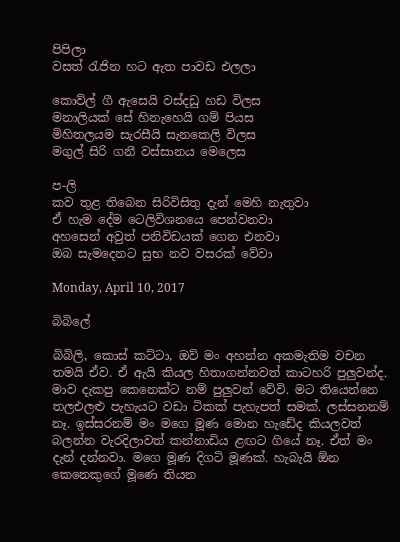පිපිලා
වසත් රැජින හට ඇත පාවඩ එලලා

කොව්ල් ගී ඇසෙයි වස්දඩු හඩ විලස
මනාලියක් සේ හිනැහෙයි ගම් පියස
මිහිතලයම සැරසීයි සැනකෙලි විලස
මගුල් සිරි ගනී වස්සානය මෙලෙස

ප-ලි
කව තුළ තිබෙන සිරිවිසිතු දැන් මෙහි නැතුවා
ඒ හැම දේම ටෙලිවිශනයෙ පෙන්වනවා
අහසෙන් අවුත් පනිවිඩයක් ගෙන එනවා
ඔබ සැමදෙනට සුභ නව වසරක් වේවා

Monday, April 10, 2017

බිබිලේ

බිබිලි, කොස් කට්ටා, ඔව් මං අහන්න අකමැතිම වචන තමයි ඒව. ඒ ඇයි කියල හිතාගන්නවත් කාටහරි පුලුවන්ද. මාව දැකපු කෙනෙක්ට නම් පුලුවන් වේවි. මට තියෙන්නෙ තලඑලළු පැහැයට වඩා ටිකක් පැහැපත් සමක්. ලස්සනනම් නෑ. ඉස්සරනම් මං මගෙ මූණ මොන හැඩේද කියලවත් බලන්න වැරදිලාවත් කන්නාඩිය ළඟට ගියේ නෑ. ඒත් මං දැන් දන්නවා. මගෙ මූණ දිගටි මූණක්. හැබැයි ඕන කෙනෙකුගේ මූණෙ තියන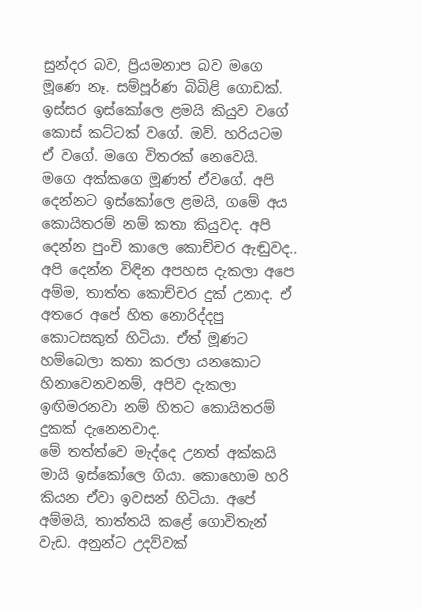සුන්දර බව, ප්‍රියමනාප බව මගෙ මූණෙ නෑ. සම්පූර්ණ බිබිළි ගොඩක්. ඉස්සර ඉස්කෝලෙ ළමයි කියුව වගේ කොස් කට්ටක් වගේ. ඔව්. හරියටම ඒ වගේ. මගෙ විතරක් නෙවෙයි. මගෙ අක්කගෙ මූණත් ඒවගේ. අපි දෙන්නට ඉස්කෝලෙ ළමයි, ගමේ අය කොයිතරම් නම් කතා කියුවද. අපි දෙන්න පුංචි කාලෙ කොච්චර ඇඬුවද.. අපි දෙන්න විඳින අපහස දැකලා අපෙ අම්ම, තාත්ත කොච්චර දුක් උනාද. ඒ අතරෙ අපේ හිත නොරිද්දපු කොටසකුත් හිටියා. ඒත් මූණට හම්බෙලා කතා කරලා යනකොට හිනාවෙනවනම්, අපිව දැකලා ඉඟිමරනවා නම් හිතට කොයිතරම් දුකක් දැනෙනවාද.
මේ තත්ත්වෙ මැද්දෙ උනත් අක්කයි මායි ඉස්කෝලෙ ගියා. කොහොම හරි කියන ඒවා ඉවසන් හිටියා. අපේ අම්මයි, තාත්තයි කළේ ගොවිතැන් වැඩ. අනුන්ට උදව්වක්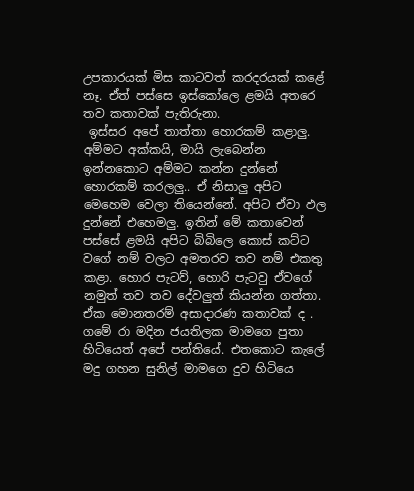උපකාරයක් මිස කාටවත් කරදරයක් කළේ නෑ. ඒත් පස්සෙ ඉස්කෝලෙ ළමයි අතරෙ තව කතාවක් පැතිරුනා.
 ඉස්සර අපේ තාත්තා හොරකම් කළාලු. අම්මට අක්කයි, මායි ලැබෙන්න ඉන්නකොට අම්මට කන්න දුන්නේ හොරකම් කරලලු.. ඒ නිසාලු අපිට මෙහෙම වෙලා තියෙන්නේ. අපිට ඒවා ඵල දුන්නේ එහෙමලු. ඉතින් මේ කතාවෙන් පස්සේ ළමයි අපිට බිබිලෙ කොස් කට්ට වගේ නම් වලට අමතරව තව නම් එකතු කළා. හොර පැටව්, හොරි පැටවු ඒවගේ නමුත් තව තව දේවලුත් කියන්න ගත්තා. ඒක මොනතරම් අසාදාරණ කතාවක් ද . ගමේ රා මදින ජයතිලක මාමගෙ පුතා හිටියෙත් අපේ පන්තියේ. එතකොට කැලේ මදු ගහන සුනිල් මාමගෙ දුව හිටියෙ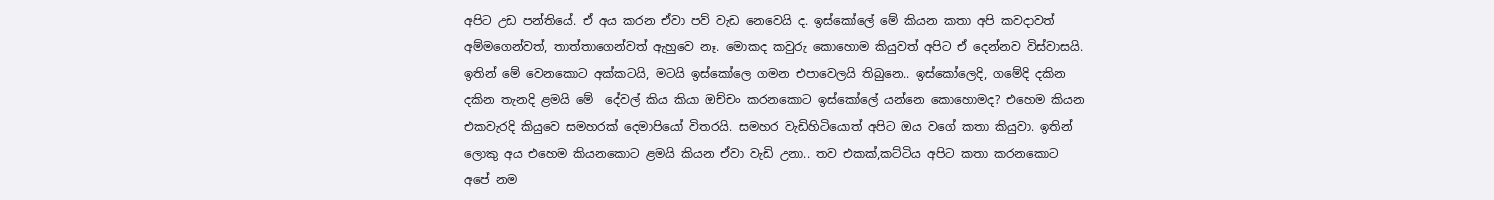අපිට උඩ පන්තියේ. ඒ අය කරන ඒවා පව් වැඩ නෙවෙයි ද. ඉස්කෝලේ මේ කියන කතා අපි කවදාවත් අම්මගෙන්වත්, තාත්තාගෙන්වත් ඇහුවෙ නෑ. මොකද කවුරු කොහොම කියුවත් අපිට ඒ දෙන්නව විස්වාසයි. ඉතින් මේ වෙනකොට අක්කටයි, මටයි ඉස්කෝලෙ ගමන එපාවෙලයි තිබුනෙ.. ඉස්කෝලෙදි, ගමේදි දකින දකින තැනදි ළමයි මේ  දේවල් කිය කියා ඔච්චං කරනකොට ඉස්කෝලේ යන්නෙ කොහොමද? එහෙම කියන එකවැරදි කියුවෙ සමහරක් දෙමාපියෝ විතරයි. සමහර වැඩිහිටියොත් අපිට ඔය වගේ කතා කියුවා. ඉතින් ලොකු අය එහෙම කියනකොට ළමයි කියන ඒවා වැඩි උනා.. තව එකක්,කට්ටිය අපිට කතා කරනකොට අපේ නම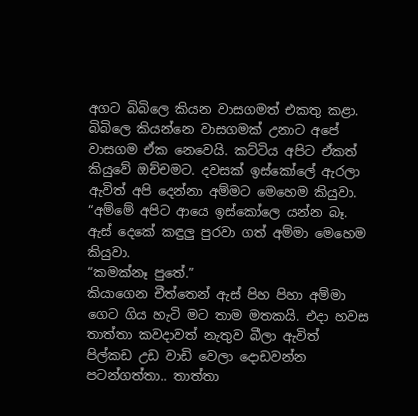අගට බිබිලෙ කියන වාසගමත් එකතු කළා. බිබිලෙ කියන්නෙ වාසගමක් උනාට අපේ වාසගම ඒක නෙවෙයි. කට්ටිය අපිට ඒකත් කියුවේ ඔච්චමට. දවසක් ඉස්කෝලේ ඇරලා ඇවිත් අපි දෙන්නා අම්මට මෙහෙම කියුවා.
“අම්මේ අපිට ආයෙ ඉස්කෝලෙ යන්න බෑ.
ඇස් දෙකේ කඳුලු පුරවා ගත් අම්මා මෙහෙම කියුවා.
“කමක්නෑ පුතේ.”
කියාගෙන චීත්තෙන් ඇස් පිහ පිහා අම්මා ගෙට ගිය හැටි මට තාම මතකයි. එදා හවස තාත්තා කවදාවත් නැතුව බීලා ඇවිත් පිල්කඩ උඩ වාඩි වෙලා දොඩවන්න පටන්ගත්තා.. තාත්තා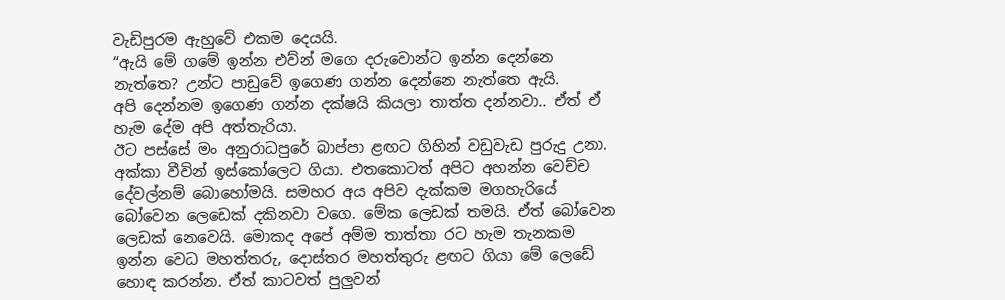වැඩිපුරම ඇහුවේ එකම දෙයයි.
“ඇයි මේ ගමේ ඉන්න එව්න් මගෙ දරුවොන්ට ඉන්න දෙන්නෙ නැත්තෙ? උන්ට පාඩුවේ ඉගෙණ ගන්න දෙන්නෙ නැත්තෙ ඇයි.
අපි දෙන්නම ඉගෙණ ගන්න දක්ෂයි කියලා තාත්ත දන්නවා.. ඒත් ඒ හැම දේම අපි අත්තැරියා.
ඊට පස්සේ මං අනුරාධපුරේ බාප්පා ළඟට ගිහින් වඩුවැඩ පුරුදු උනා. අක්කා වීවින් ඉස්කෝලෙට ගියා. එතකොටත් අපිට අහන්න වෙච්ච දේවල්නම් බොහෝමයි. සමහර අය අපිව දැක්කම මගහැරියේ බෝවෙන ලෙඩෙක් දකිනවා වගෙ. මේක ලෙඩක් තමයි. ඒත් බෝවෙන ලෙඩක් නෙවෙයි. මොකද අපේ අම්ම තාත්තා රට හැම තැනකම ඉන්න වෙධ මහත්තරු, දොස්තර මහත්තුරු ළඟට ගියා මේ ලෙඩේ හොඳ කරන්න. ඒත් කාටවත් පුලුවන්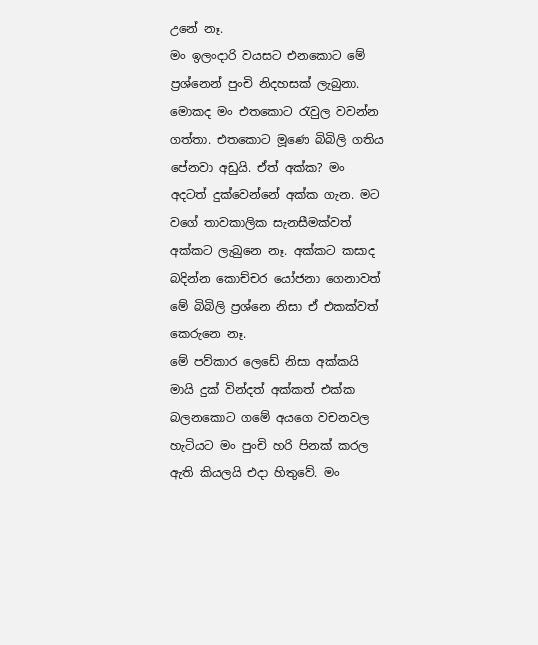උනේ නෑ.
මං ඉලංදාරි වයසට එනකොට මේ ප්‍රශ්නෙන් පුංචි නිදහසක් ලැබුනා. මොකද මං එතකොට රැවුල වවන්න ගත්තා. එතකොට මූණෙ බිබිලි ගතිය පේනවා අඩුයි. ඒත් අක්ක? මං අදටත් දුක්වෙන්නේ අක්ක ගැන. මට වගේ තාවකාලික සැනසීමක්වත් අක්කට ලැබුනෙ නෑ. අක්කට කසාද බදින්න කොච්චර යෝජනා ගෙනාවත් මේ බිබිලි ප්‍රශ්නෙ නිසා ඒ එකක්වත් කෙරුනෙ නෑ.
මේ පව්කාර ලෙඩේ නිසා අක්කයි මායි දුක් වින්දත් අක්කත් එක්ක බලනකොට ගමේ අයගෙ වචනවල හැටියට මං පුංචි හරි පිනක් කරල ඇති කියලයි එදා හිතුවේ. මං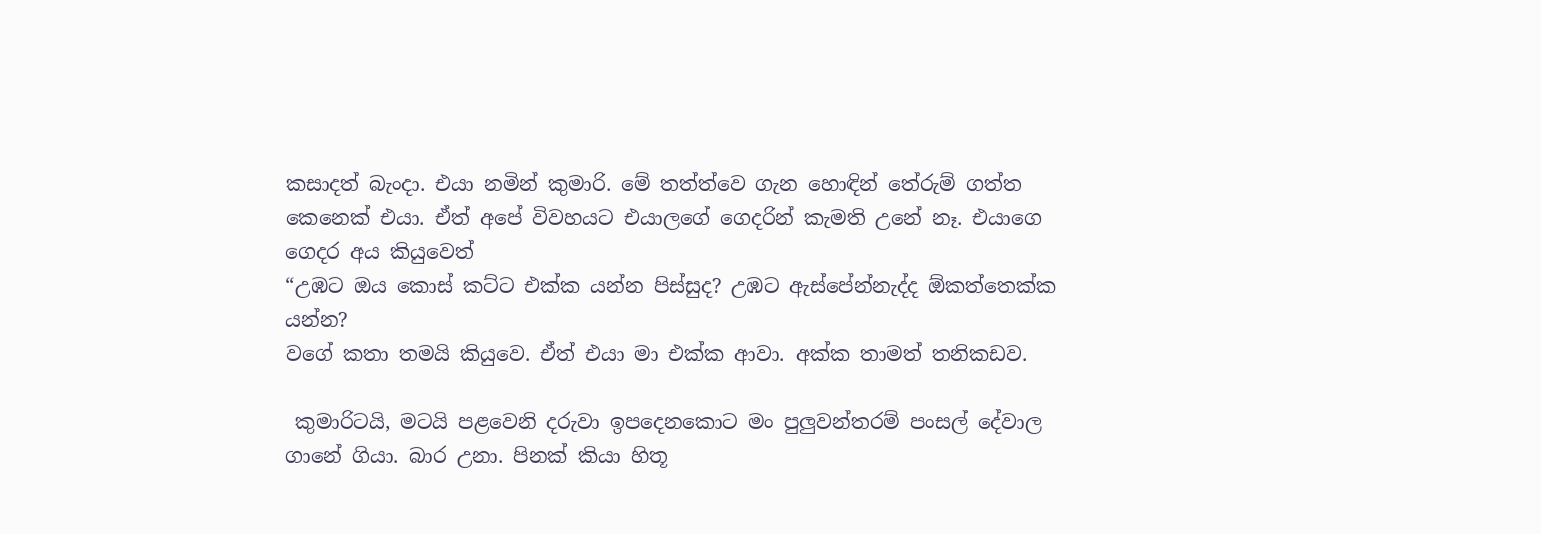කසාදත් බැංදා. එයා නමින් කුමාරි. මේ තත්ත්වෙ ගැන හොඳින් තේරුම් ගත්ත කෙනෙක් එයා. ඒත් අපේ විවහයට එයාලගේ ගෙදරින් කැමති උනේ නෑ. එයාගෙ ගෙදර අය කියුවෙත්
“උඹට ඔය කොස් කට්ට එක්ක යන්න පිස්සුද? උඹට ඇස්පේන්නැද්ද ඕකත්තෙක්ක යන්න?
වගේ කතා තමයි කියුවෙ. ඒත් එයා මා එක්ක ආවා. අක්ක තාමත් තනිකඩව.

 කුමාරිටයි, මටයි පළවෙනි දරුවා ඉපදෙනකොට මං පුලුවන්තරම් පංසල් දේවාල ගානේ ගියා. බාර උනා. පිනක් කියා හිතූ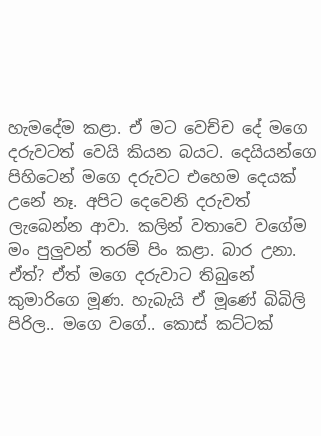හැමදේම කළා. ඒ මට වෙච්ච දේ මගෙ දරුවටත් වෙයි කියන බයට. දෙයියන්ගෙ පිහිටෙන් මගෙ දරුවට එහෙම දෙයක් උනේ නෑ. අපිට දෙවෙනි දරුවත් ලැබෙන්න ආවා. කලින් වතාවෙ වගේම මං පුලුවන් තරම් පිං කළා. බාර උනා. ඒත්? ඒත් මගෙ දරුවාට තිබුනේ කුමාරිගෙ මූණ. හැබැයි ඒ මූණේ බිබිලි පිරිල.. මගෙ වගේ.. කොස් කට්ටක්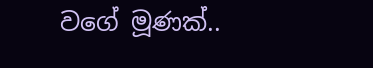වගේ මූණක්..